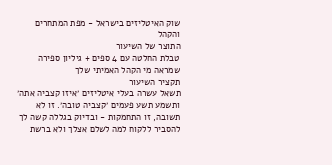שוק האיטליזים בישראל - מפת המתחרים והקהל
התוצר של השיעור
טבלת החלטה עם 4 ספים + גיליון ספירה שמראה מי הקהל האמיתי שלך
תקציר השיעור
תשאל עשרה בעלי איטליזים ׳איזו קצביה אתה׳ ותשמע תשע פעמים ׳קצביה טובה׳. זו לא תשובה, זו התחמקות - ובדיוק בגללה קשה לך להסביר ללקוח למה לשלם אצלך ולא ברשת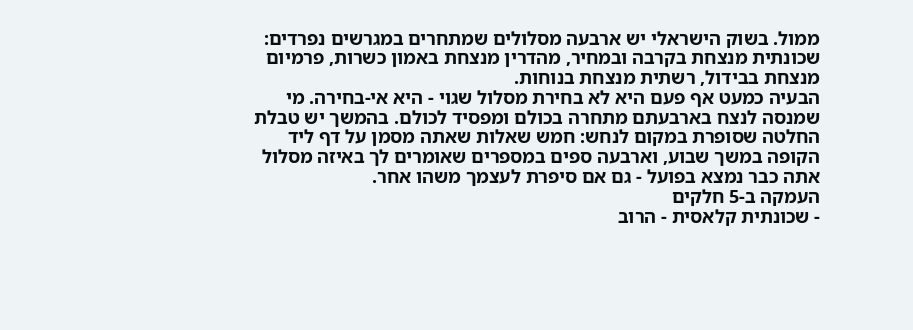ממול. בשוק הישראלי יש ארבעה מסלולים שמתחרים במגרשים נפרדים: שכונתית מנצחת בקרבה ובמחיר, מהדרין מנצחת באמון כשרות, פרמיום מנצחת בבידול, רשתית מנצחת בנוחות.
הבעיה כמעט אף פעם היא לא בחירת מסלול שגוי - היא אי-בחירה. מי שמנסה לנצח בארבעתם מתחרה בכולם ומפסיד לכולם. בהמשך יש טבלת החלטה שסופרת במקום לנחש: חמש שאלות שאתה מסמן על דף ליד הקופה במשך שבוע, וארבעה ספים במספרים שאומרים לך באיזה מסלול אתה כבר נמצא בפועל - גם אם סיפרת לעצמך משהו אחר.
העמקה ב-5 חלקים
- שכונתית קלאסית - הרוב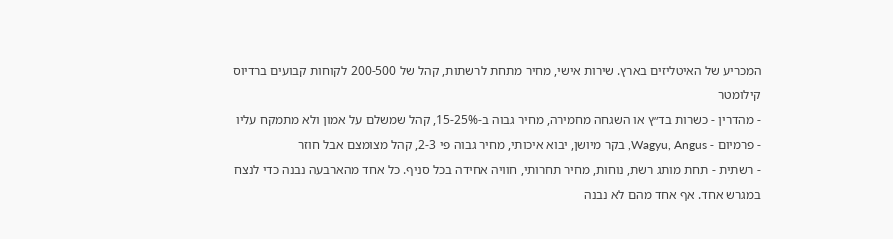המכריע של האיטליזים בארץ. שירות אישי, מחיר מתחת לרשתות, קהל של 200-500 לקוחות קבועים ברדיוס קילומטר
- מהדרין - כשרות בד״ץ או השגחה מחמירה, מחיר גבוה ב-15-25%, קהל שמשלם על אמון ולא מתמקח עליו
- פרמיום - Wagyu, Angus, בקר מיושן, יבוא איכותי, מחיר גבוה פי 2-3, קהל מצומצם אבל חוזר
- רשתית - תחת מותג רשת, נוחות, מחיר תחרותי, חוויה אחידה בכל סניף. כל אחד מהארבעה נבנה כדי לנצח במגרש אחד. אף אחד מהם לא נבנה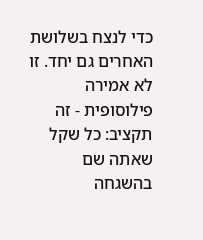כדי לנצח בשלושת האחרים גם יחד. זו לא אמירה פילוסופית - זה תקציב: כל שקל שאתה שם בהשגחה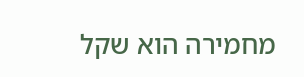מחמירה הוא שקל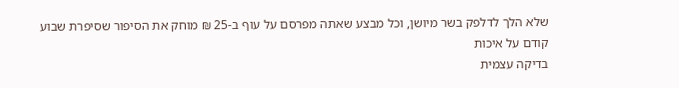שלא הלך לדלפק בשר מיושן, וכל מבצע שאתה מפרסם על עוף ב-25 ₪ מוחק את הסיפור שסיפרת שבוע קודם על איכות
בדיקה עצמית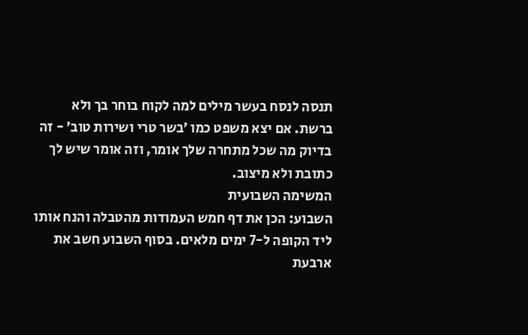תנסה לנסח בעשר מילים למה לקוח בוחר בך ולא ברשת. אם יצא משפט כמו ׳בשר טרי ושירות טוב׳ - זה בדיוק מה שכל מתחרה שלך אומר, וזה אומר שיש לך כתובת ולא מיצוב.
המשימה השבועית
השבוע: הכן את דף חמש העמודות מהטבלה והנח אותו ליד הקופה ל-7 ימים מלאים. בסוף השבוע חשב את ארבעת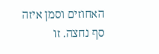האחוזים וסמן איזה סף נחצה. זו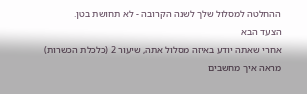ההחלטה למסלול שלך לשנה הקרובה - לא תחושת בטן.
הצעד הבא
אחרי שאתה יודע באיזה מסלול אתה, שיעור 2 (כלכלת הכשרות) מראה איך מחשבים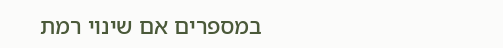במספרים אם שינוי רמת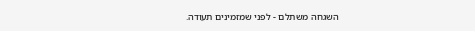השגחה משתלם - לפני שמזמינים תעודה.